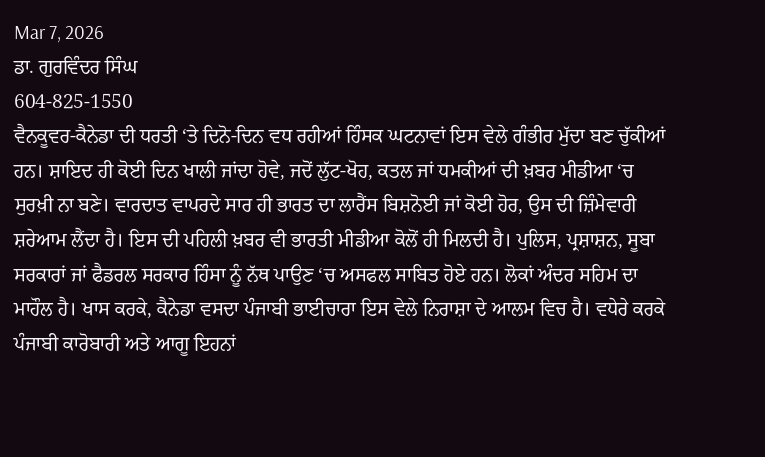Mar 7, 2026
ਡਾ. ਗੁਰਵਿੰਦਰ ਸਿੰਘ
604-825-1550
ਵੈਨਕੂਵਰ-ਕੈਨੇਡਾ ਦੀ ਧਰਤੀ ‘ਤੇ ਦਿਨੋ-ਦਿਨ ਵਧ ਰਹੀਆਂ ਹਿੰਸਕ ਘਟਨਾਵਾਂ ਇਸ ਵੇਲੇ ਗੰਭੀਰ ਮੁੱਦਾ ਬਣ ਚੁੱਕੀਆਂ ਹਨ। ਸ਼ਾਇਦ ਹੀ ਕੋਈ ਦਿਨ ਖਾਲੀ ਜਾਂਦਾ ਹੋਵੇ, ਜਦੋਂ ਲੁੱਟ-ਖੋਹ, ਕਤਲ ਜਾਂ ਧਮਕੀਆਂ ਦੀ ਖ਼ਬਰ ਮੀਡੀਆ ‘ਚ ਸੁਰਖ਼ੀ ਨਾ ਬਣੇ। ਵਾਰਦਾਤ ਵਾਪਰਦੇ ਸਾਰ ਹੀ ਭਾਰਤ ਦਾ ਲਾਰੈਂਸ ਬਿਸ਼ਨੋਈ ਜਾਂ ਕੋਈ ਹੋਰ, ਉਸ ਦੀ ਜ਼ਿੰਮੇਵਾਰੀ ਸ਼ਰੇਆਮ ਲੈਂਦਾ ਹੈ। ਇਸ ਦੀ ਪਹਿਲੀ ਖ਼ਬਰ ਵੀ ਭਾਰਤੀ ਮੀਡੀਆ ਕੋਲੋਂ ਹੀ ਮਿਲਦੀ ਹੈ। ਪੁਲਿਸ, ਪ੍ਰਸ਼ਾਸ਼ਨ, ਸੂਬਾ ਸਰਕਾਰਾਂ ਜਾਂ ਫੈਡਰਲ ਸਰਕਾਰ ਹਿੰਸਾ ਨੂੰ ਨੱਥ ਪਾਉਣ ‘ਚ ਅਸਫਲ ਸਾਬਿਤ ਹੋਏ ਹਨ। ਲੋਕਾਂ ਅੰਦਰ ਸਹਿਮ ਦਾ ਮਾਹੌਲ ਹੈ। ਖਾਸ ਕਰਕੇ, ਕੈਨੇਡਾ ਵਸਦਾ ਪੰਜਾਬੀ ਭਾਈਚਾਰਾ ਇਸ ਵੇਲੇ ਨਿਰਾਸ਼ਾ ਦੇ ਆਲਮ ਵਿਚ ਹੈ। ਵਧੇਰੇ ਕਰਕੇ ਪੰਜਾਬੀ ਕਾਰੋਬਾਰੀ ਅਤੇ ਆਗੂ ਇਹਨਾਂ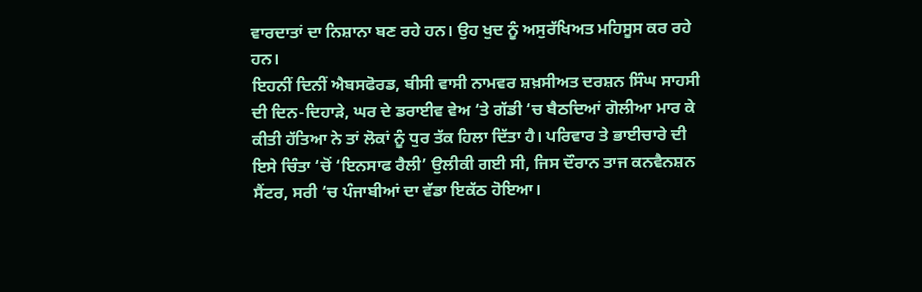ਵਾਰਦਾਤਾਂ ਦਾ ਨਿਸ਼ਾਨਾ ਬਣ ਰਹੇ ਹਨ। ਉਹ ਖੁਦ ਨੂੰ ਅਸੁਰੱਖਿਅਤ ਮਹਿਸੂਸ ਕਰ ਰਹੇ ਹਨ।
ਇਹਨੀਂ ਦਿਨੀਂ ਐਬਸਫੋਰਡ, ਬੀਸੀ ਵਾਸੀ ਨਾਮਵਰ ਸ਼ਖ਼ਸੀਅਤ ਦਰਸ਼ਨ ਸਿੰਘ ਸਾਹਸੀ ਦੀ ਦਿਨ-ਦਿਹਾੜੇ, ਘਰ ਦੇ ਡਰਾਈਵ ਵੇਅ ‘ਤੇ ਗੱਡੀ ‘ਚ ਬੈਠਦਿਆਂ ਗੋਲੀਆ ਮਾਰ ਕੇ ਕੀਤੀ ਹੱਤਿਆ ਨੇ ਤਾਂ ਲੋਕਾਂ ਨੂੰ ਧੁਰ ਤੱਕ ਹਿਲਾ ਦਿੱਤਾ ਹੈ। ਪਰਿਵਾਰ ਤੇ ਭਾਈਚਾਰੇ ਦੀ ਇਸੇ ਚਿੰਤਾ ‘ਚੋਂ ‘ਇਨਸਾਫ ਰੈਲੀ’ ਉਲੀਕੀ ਗਈ ਸੀ, ਜਿਸ ਦੌਰਾਨ ਤਾਜ ਕਨਵੈਨਸ਼ਨ ਸੈਂਟਰ, ਸਰੀ ‘ਚ ਪੰਜਾਬੀਆਂ ਦਾ ਵੱਡਾ ਇਕੱਠ ਹੋਇਆ।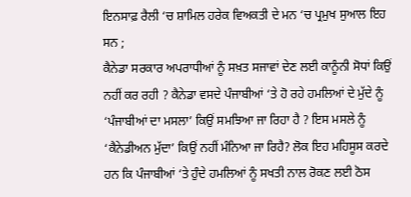ਇਨਸਾਫ਼ ਰੈਲੀ ‘ਚ ਸ਼ਾਮਿਲ ਹਰੇਕ ਵਿਅਕਤੀ ਦੇ ਮਨ ‘ਚ ਪ੍ਰਮੁਖ ਸੁਆਲ ਇਹ ਸਨ ;
ਕੈਨੇਡਾ ਸਰਕਾਰ ਅਪਰਾਧੀਆਂ ਨੂੰ ਸਖ਼ਤ ਸਜਾਵਾਂ ਦੇਣ ਲਈ ਕਾਨੂੰਨੀ ਸੋਧਾਂ ਕਿਉਂ ਨਹੀਂ ਕਰ ਰਹੀ ? ਕੈਨੇਡਾ ਵਸਦੇ ਪੰਜਾਬੀਆਂ ‘ਤੇ ਹੋ ਰਹੇ ਹਮਲਿਆਂ ਦੇ ਮੁੱਦੇ ਨੂੰ ‘ਪੰਜਾਬੀਆਂ ਦਾ ਮਸਲਾ’ ਕਿਉਂ ਸਮਝਿਆ ਜਾ ਰਿਹਾ ਹੈ ? ਇਸ ਮਸਲੇ ਨੂੰ ‘ਕੈਨੇਡੀਅਨ ਮੁੱਦਾ’ ਕਿਉਂ ਨਹੀਂ ਮੰਨਿਆ ਜਾ ਰਿਹੈ? ਲੋਕ ਇਹ ਮਹਿਸੂਸ ਕਰਦੇ ਹਨ ਕਿ ਪੰਜਾਬੀਆਂ ‘ਤੇ ਹੁੰਦੇ ਹਮਲਿਆਂ ਨੂੰ ਸਖਤੀ ਨਾਲ ਰੋਕਣ ਲਈ ਠੋਸ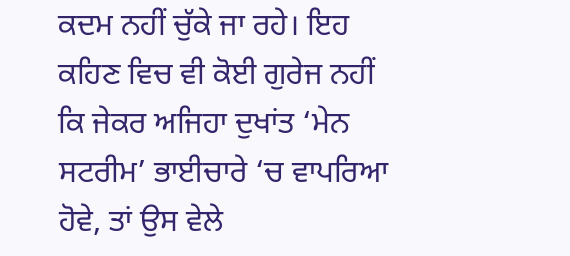ਕਦਮ ਨਹੀਂ ਚੁੱਕੇ ਜਾ ਰਹੇ। ਇਹ ਕਹਿਣ ਵਿਚ ਵੀ ਕੋਈ ਗੁਰੇਜ ਨਹੀਂ ਕਿ ਜੇਕਰ ਅਜਿਹਾ ਦੁਖਾਂਤ ‘ਮੇਨ ਸਟਰੀਮ’ ਭਾਈਚਾਰੇ ‘ਚ ਵਾਪਰਿਆ ਹੋਵੇ, ਤਾਂ ਉਸ ਵੇਲੇ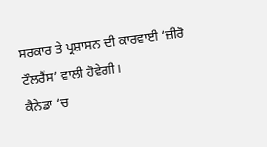ਸਰਕਾਰ ਤੇ ਪ੍ਰਸ਼ਾਸਨ ਦੀ ਕਾਰਵਾਈ ‘ਜ਼ੀਰੋ ਟੌਲਰੈਂਸ’ ਵਾਲੀ ਹੋਵੇਗੀ।
ਕੈਨੇਡਾ ‘ਚ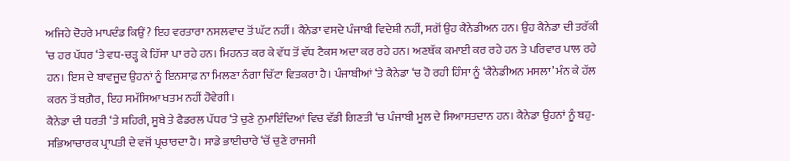ਅਜਿਹੇ ਦੋਹਰੇ ਮਾਪਦੰਡ ਕਿਉਂ? ਇਹ ਵਰਤਾਰਾ ਨਸਲਵਾਦ ਤੋਂ ਘੱਟ ਨਹੀਂ। ਕੈਨੇਡਾ ਵਸਦੇ ਪੰਜਾਬੀ ਵਿਦੇਸ਼ੀ ਨਹੀਂ, ਸਗੋਂ ਉਹ ਕੈਨੇਡੀਅਨ ਹਨ। ਉਹ ਕੈਨੇਡਾ ਦੀ ਤਰੱਕੀ ‘ਚ ਹਰ ਪੱਧਰ ‘ਤੇ ਵਧ-ਚੜ੍ਹ ਕੇ ਹਿੱਸਾ ਪਾ ਰਹੇ ਹਨ। ਮਿਹਨਤ ਕਰ ਕੇ ਵੱਧ ਤੋਂ ਵੱਧ ਟੈਕਸ ਅਦਾ ਕਰ ਰਹੇ ਹਨ। ਅਣਥੱਕ ਕਮਾਈ ਕਰ ਰਹੇ ਹਨ ਤੇ ਪਰਿਵਾਰ ਪਾਲ ਰਹੇ ਹਨ। ਇਸ ਦੇ ਬਾਵਜੂਦ ਉਹਨਾਂ ਨੂੰ ਇਨਸਾਫ਼ ਨਾ ਮਿਲਣਾ ਨੰਗਾ ਚਿੱਟਾ ਵਿਤਕਰਾ ਹੈ। ਪੰਜਾਬੀਆਂ ‘ਤੇ ਕੈਨੇਡਾ ‘ਚ ਹੋ ਰਹੀ ਹਿੰਸਾ ਨੂੰ ‘ਕੈਨੇਡੀਅਨ ਮਸਲਾ’ ਮੰਨ ਕੇ ਹੱਲ ਕਰਨ ਤੋਂ ਬਗ਼ੈਰ, ਇਹ ਸਮੱਸਿਆ ਖਤਮ ਨਹੀਂ ਹੋਵੇਗੀ।
ਕੈਨੇਡਾ ਦੀ ਧਰਤੀ ‘ਤੇ ਸ਼ਹਿਰੀ, ਸੂਬੇ ਤੇ ਫੈਡਰਲ ਪੱਧਰ ‘ਤੇ ਚੁਣੇ ਨੁਮਾਇੰਦਿਆਂ ਵਿਚ ਵੱਡੀ ਗਿਣਤੀ ‘ਚ ਪੰਜਾਬੀ ਮੂਲ ਦੇ ਸਿਆਸਤਦਾਨ ਹਨ। ਕੈਨੇਡਾ ਉਹਨਾਂ ਨੂੰ ਬਹੁ-ਸਭਿਆਚਾਰਕ ਪ੍ਰਾਪਤੀ ਦੇ ਵਜੋਂ ਪ੍ਰਚਾਰਦਾ ਹੈ। ਸਾਡੇ ਭਾਈਚਾਰੇ ‘ਚੋਂ ਚੁਣੇ ਰਾਜਸੀ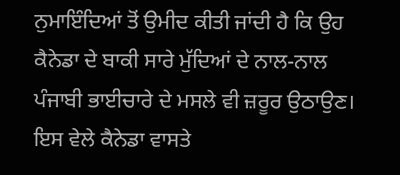ਨੁਮਾਇੰਦਿਆਂ ਤੋਂ ਉਮੀਦ ਕੀਤੀ ਜਾਂਦੀ ਹੈ ਕਿ ਉਹ ਕੈਨੇਡਾ ਦੇ ਬਾਕੀ ਸਾਰੇ ਮੁੱਦਿਆਂ ਦੇ ਨਾਲ-ਨਾਲ ਪੰਜਾਬੀ ਭਾਈਚਾਰੇ ਦੇ ਮਸਲੇ ਵੀ ਜ਼ਰੂਰ ਉਠਾਉਣ।
ਇਸ ਵੇਲੇ ਕੈਨੇਡਾ ਵਾਸਤੇ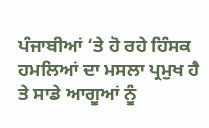ਪੰਜਾਬੀਆਂ ‘ਤੇ ਹੋ ਰਹੇ ਹਿੰਸਕ ਹਮਲਿਆਂ ਦਾ ਮਸਲਾ ਪ੍ਰਮੁਖ ਹੈ ਤੇ ਸਾਡੇ ਆਗੂਆਂ ਨੂੰ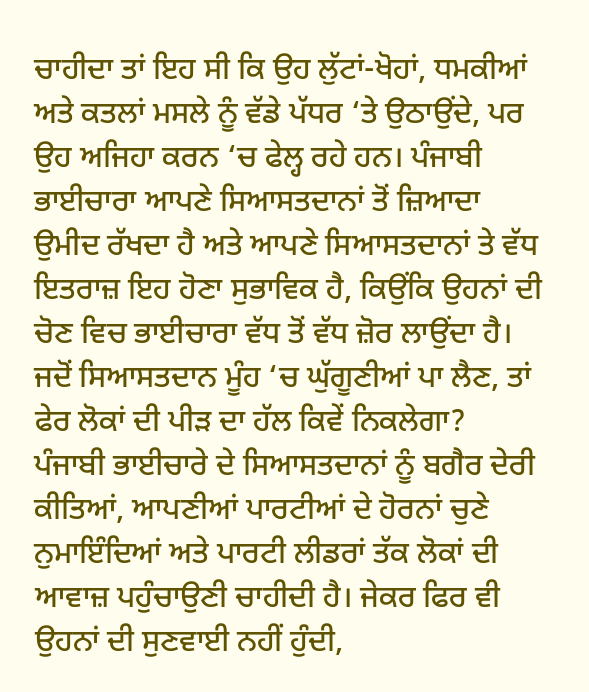ਚਾਹੀਦਾ ਤਾਂ ਇਹ ਸੀ ਕਿ ਉਹ ਲੁੱਟਾਂ-ਖੋਹਾਂ, ਧਮਕੀਆਂ ਅਤੇ ਕਤਲਾਂ ਮਸਲੇ ਨੂੰ ਵੱਡੇ ਪੱਧਰ ‘ਤੇ ਉਠਾਉਂਦੇ, ਪਰ ਉਹ ਅਜਿਹਾ ਕਰਨ ‘ਚ ਫੇਲ੍ਹ ਰਹੇ ਹਨ। ਪੰਜਾਬੀ ਭਾਈਚਾਰਾ ਆਪਣੇ ਸਿਆਸਤਦਾਨਾਂ ਤੋਂ ਜ਼ਿਆਦਾ ਉਮੀਦ ਰੱਖਦਾ ਹੈ ਅਤੇ ਆਪਣੇ ਸਿਆਸਤਦਾਨਾਂ ਤੇ ਵੱਧ ਇਤਰਾਜ਼ ਇਹ ਹੋਣਾ ਸੁਭਾਵਿਕ ਹੈ, ਕਿਉਂਕਿ ਉਹਨਾਂ ਦੀ ਚੋਣ ਵਿਚ ਭਾਈਚਾਰਾ ਵੱਧ ਤੋਂ ਵੱਧ ਜ਼ੋਰ ਲਾਉਂਦਾ ਹੈ। ਜਦੋਂ ਸਿਆਸਤਦਾਨ ਮੂੰਹ ‘ਚ ਘੁੱਗੂਣੀਆਂ ਪਾ ਲੈਣ, ਤਾਂ ਫੇਰ ਲੋਕਾਂ ਦੀ ਪੀੜ ਦਾ ਹੱਲ ਕਿਵੇਂ ਨਿਕਲੇਗਾ?
ਪੰਜਾਬੀ ਭਾਈਚਾਰੇ ਦੇ ਸਿਆਸਤਦਾਨਾਂ ਨੂੰ ਬਗੈਰ ਦੇਰੀ ਕੀਤਿਆਂ, ਆਪਣੀਆਂ ਪਾਰਟੀਆਂ ਦੇ ਹੋਰਨਾਂ ਚੁਣੇ ਨੁਮਾਇੰਦਿਆਂ ਅਤੇ ਪਾਰਟੀ ਲੀਡਰਾਂ ਤੱਕ ਲੋਕਾਂ ਦੀ ਆਵਾਜ਼ ਪਹੁੰਚਾਉਣੀ ਚਾਹੀਦੀ ਹੈ। ਜੇਕਰ ਫਿਰ ਵੀ ਉਹਨਾਂ ਦੀ ਸੁਣਵਾਈ ਨਹੀਂ ਹੁੰਦੀ,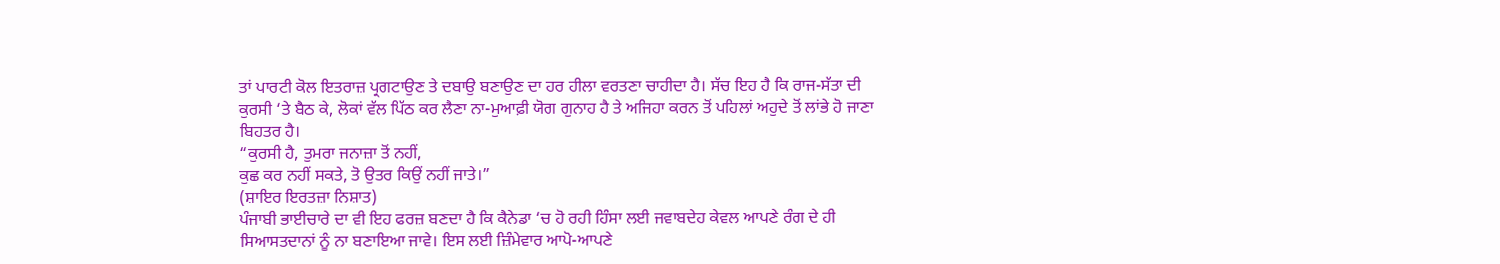ਤਾਂ ਪਾਰਟੀ ਕੋਲ ਇਤਰਾਜ਼ ਪ੍ਰਗਟਾਉਣ ਤੇ ਦਬਾਉ ਬਣਾਉਣ ਦਾ ਹਰ ਹੀਲਾ ਵਰਤਣਾ ਚਾਹੀਦਾ ਹੈ। ਸੱਚ ਇਹ ਹੈ ਕਿ ਰਾਜ-ਸੱਤਾ ਦੀ ਕੁਰਸੀ ‘ਤੇ ਬੈਠ ਕੇ, ਲੋਕਾਂ ਵੱਲ ਪਿੱਠ ਕਰ ਲੈਣਾ ਨਾ-ਮੁਆਫ਼ੀ ਯੋਗ ਗੁਨਾਹ ਹੈ ਤੇ ਅਜਿਹਾ ਕਰਨ ਤੋਂ ਪਹਿਲਾਂ ਅਹੁਦੇ ਤੋਂ ਲਾਂਭੇ ਹੋ ਜਾਣਾ ਬਿਹਤਰ ਹੈ।
“ਕੁਰਸੀ ਹੈ, ਤੁਮਰਾ ਜਨਾਜ਼ਾ ਤੋਂ ਨਹੀਂ,
ਕੁਛ ਕਰ ਨਹੀਂ ਸਕਤੇ, ਤੋ ਉਤਰ ਕਿਉਂ ਨਹੀਂ ਜਾਤੇ।”
(ਸ਼ਾਇਰ ਇਰਤਜ਼ਾ ਨਿਸ਼ਾਤ)
ਪੰਜਾਬੀ ਭਾਈਚਾਰੇ ਦਾ ਵੀ ਇਹ ਫਰਜ਼ ਬਣਦਾ ਹੈ ਕਿ ਕੈਨੇਡਾ ‘ਚ ਹੋ ਰਹੀ ਹਿੰਸਾ ਲਈ ਜਵਾਬਦੇਹ ਕੇਵਲ ਆਪਣੇ ਰੰਗ ਦੇ ਹੀ ਸਿਆਸਤਦਾਨਾਂ ਨੂੰ ਨਾ ਬਣਾਇਆ ਜਾਵੇ। ਇਸ ਲਈ ਜ਼ਿੰਮੇਵਾਰ ਆਪੋ-ਆਪਣੇ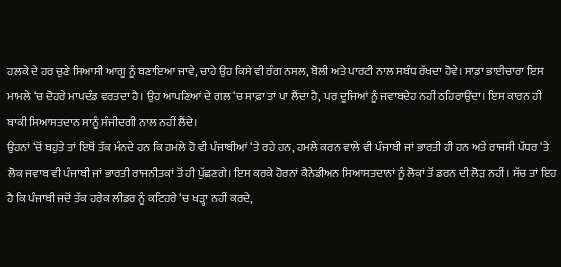ਹਲਕੇ ਦੇ ਹਰ ਚੁਣੇ ਸਿਆਸੀ ਆਗੂ ਨੂੰ ਬਣਾਇਆ ਜਾਵੇ, ਚਾਹੇ ਉਹ ਕਿਸੇ ਵੀ ਰੰਗ ਨਸਲ, ਬੋਲੀ ਅਤੇ ਪਾਰਟੀ ਨਾਲ ਸਬੰਧ ਰੱਖਦਾ ਹੋਵੇ। ਸਾਡਾ ਭਾਈਚਾਰਾ ਇਸ ਮਾਮਲੇ ‘ਚ ਦੋਹਰੇ ਮਾਪਦੰਡ ਵਰਤਦਾ ਹੈ। ਉਹ ਆਪਣਿਆਂ ਦੇ ਗਲ ‘ਚ ਸਾਫ਼ਾ ਤਾਂ ਪਾ ਲੈਂਦਾ ਹੈ, ਪਰ ਦੂਜਿਆਂ ਨੂੰ ਜਵਾਬਦੇਹ ਨਹੀਂ ਠਹਿਰਾਉਂਦਾ। ਇਸ ਕਾਰਨ ਹੀ ਬਾਕੀ ਸਿਆਸਤਦਾਨ ਸਾਨੂੰ ਸੰਜੀਦਗੀ ਨਾਲ ਨਹੀਂ ਲੈਂਦੇ।
ਉਹਨਾਂ ‘ਚੋਂ ਬਹੁਤੇ ਤਾਂ ਇਥੋਂ ਤੱਕ ਮੰਨਦੇ ਹਨ ਕਿ ਹਮਲੇ ਹੋ ਵੀ ਪੰਜਾਬੀਆਂ ‘ਤੇ ਰਹੇ ਹਨ, ਹਮਲੇ ਕਰਨ ਵਾਲੇ ਵੀ ਪੰਜਾਬੀ ਜਾਂ ਭਾਰਤੀ ਹੀ ਹਨ ਅਤੇ ਰਾਜਸੀ ਪੱਧਰ ‘ਤੇ ਲੋਕ ਜਵਾਬ ਵੀ ਪੰਜਾਬੀ ਜਾਂ ਭਾਰਤੀ ਰਾਜਨੀਤਕਾਂ ਤੋਂ ਹੀ ਪੁੱਛਣਗੇ। ਇਸ ਕਰਕੇ ਹੋਰਨਾਂ ਕੈਨੇਡੀਅਨ ਸਿਆਸਤਦਾਨਾਂ ਨੂੰ ਲੋਕਾਂ ਤੋਂ ਡਰਨ ਦੀ ਲੋੜ ਨਹੀਂ। ਸੱਚ ਤਾਂ ਇਹ ਹੈ ਕਿ ਪੰਜਾਬੀ ਜਦੋਂ ਤੱਕ ਹਰੇਕ ਲੀਡਰ ਨੂੰ ਕਟਿਹਰੇ ‘ਚ ਖੜ੍ਹਾ ਨਹੀਂ ਕਰਦੇ,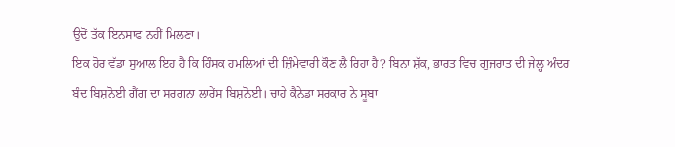ਉਦੋਂ ਤੱਕ ਇਨਸਾਫ ਨਹੀਂ ਮਿਲਣਾ।
ਇਕ ਹੋਰ ਵੱਡਾ ਸੁਆਲ ਇਹ ਹੈ ਕਿ ਹਿੰਸਕ ਹਮਲਿਆਂ ਦੀ ਜ਼ਿੰਮੇਵਾਰੀ ਕੌਣ ਲੈ ਰਿਹਾ ਹੈ? ਬਿਨਾ ਸ਼ੱਕ, ਭਾਰਤ ਵਿਚ ਗੁਜਰਾਤ ਦੀ ਜੇਲ੍ਹ ਅੰਦਰ ਬੰਦ ਬਿਸ਼ਨੋਈ ਗੈਂਗ ਦਾ ਸਰਗਨਾ ਲਾਰੇਂਸ ਬਿਸ਼ਨੋਈ। ਚਾਹੇ ਕੈਨੇਡਾ ਸਰਕਾਰ ਨੇ ਸੂਬਾ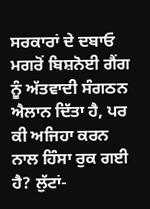ਸਰਕਾਰਾਂ ਦੇ ਦਬਾਓ ਮਗਰੋਂ ਬਿਸ਼ਨੋਈ ਗੈਂਗ ਨੂੰ ਅੱਤਵਾਦੀ ਸੰਗਠਨ ਐਲਾਨ ਦਿੱਤਾ ਹੈ, ਪਰ ਕੀ ਅਜਿਹਾ ਕਰਨ ਨਾਲ ਹਿੰਸਾ ਰੁਕ ਗਈ ਹੈ? ਲੁੱਟਾਂ-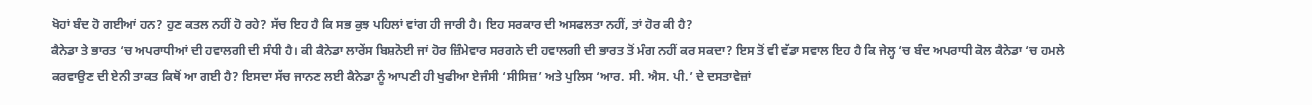ਖੋਹਾਂ ਬੰਦ ਹੋ ਗਈਆਂ ਹਨ? ਹੁਣ ਕਤਲ ਨਹੀਂ ਹੋ ਰਹੇ? ਸੱਚ ਇਹ ਹੈ ਕਿ ਸਭ ਕੁਝ ਪਹਿਲਾਂ ਵਾਂਗ ਹੀ ਜਾਰੀ ਹੈ। ਇਹ ਸਰਕਾਰ ਦੀ ਅਸਫਲਤਾ ਨਹੀਂ, ਤਾਂ ਹੋਰ ਕੀ ਹੈ?
ਕੈਨੇਡਾ ਤੇ ਭਾਰਤ ‘ਚ ਅਪਰਾਧੀਆਂ ਦੀ ਹਵਾਲਗੀ ਦੀ ਸੰਧੀ ਹੈ। ਕੀ ਕੈਨੇਡਾ ਲਾਰੇਂਸ ਬਿਸ਼ਨੋਈ ਜਾਂ ਹੋਰ ਜ਼ਿੰਮੇਵਾਰ ਸਰਗਨੇ ਦੀ ਹਵਾਲਗੀ ਦੀ ਭਾਰਤ ਤੋਂ ਮੰਗ ਨਹੀਂ ਕਰ ਸਕਦਾ? ਇਸ ਤੋਂ ਵੀ ਵੱਡਾ ਸਵਾਲ ਇਹ ਹੈ ਕਿ ਜੇਲ੍ਹ ‘ਚ ਬੰਦ ਅਪਰਾਧੀ ਕੋਲ ਕੈਨੇਡਾ ‘ਚ ਹਮਲੇ ਕਰਵਾਉਣ ਦੀ ਏਨੀ ਤਾਕਤ ਕਿਥੋਂ ਆ ਗਈ ਹੈ? ਇਸਦਾ ਸੱਚ ਜਾਨਣ ਲਈ ਕੈਨੇਡਾ ਨੂੰ ਆਪਣੀ ਹੀ ਖੁਫੀਆ ਏਜੰਸੀ ‘ਸੀਸਿਜ਼’ ਅਤੇ ਪੁਲਿਸ ‘ਆਰ. ਸੀ. ਐਸ. ਪੀ.’ ਦੇ ਦਸਤਾਵੇਜ਼ਾਂ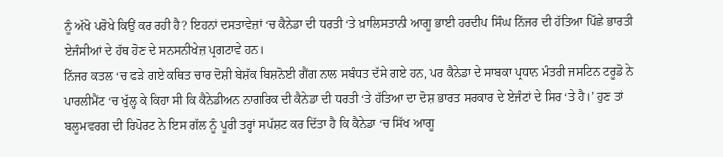ਨੂੰ ਅੱਖੋ ਪਰੋਖੇ ਕਿਉਂ ਕਰ ਰਹੀ ਹੈ? ਇਹਨਾਂ ਦਸਤਾਵੇਜ਼ਾਂ ‘ਚ ਕੈਨੇਡਾ ਦੀ ਧਰਤੀ ‘ਤੇ ਖ਼ਾਲਿਸਤਾਨੀ ਆਗੂ ਭਾਈ ਹਰਦੀਪ ਸਿੰਘ ਨਿੱਜਰ ਦੀ ਹੱਤਿਆ ਪਿੱਛੇ ਭਾਰਤੀ ਏਜੰਸੀਆਂ ਦੇ ਹੱਥ ਹੋਣ ਦੇ ਸਨਸਨੀਖੇਜ਼ ਪ੍ਰਗਟਾਵੇ ਹਨ।
ਨਿੱਜਰ ਕਤਲ ‘ਚ ਫੜੇ ਗਏ ਕਥਿਤ ਚਾਰ ਦੋਸ਼ੀ ਬੇਸ਼ੱਕ ਬਿਸ਼ਨੋਈ ਗੈਂਗ ਨਾਲ ਸਬੰਧਤ ਦੱਸੇ ਗਏ ਹਨ, ਪਰ ਕੈਨੇਡਾ ਦੇ ਸਾਬਕਾ ਪ੍ਰਧਾਨ ਮੰਤਰੀ ਜਸਟਿਨ ਟਰੂਡੋ ਨੇ ਪਾਰਲੀਮੈਂਟ ‘ਚ ਖੁੱਲ੍ਹ ਕੇ ਕਿਹਾ ਸੀ ਕਿ ਕੈਨੇਡੀਅਨ ਨਾਗਰਿਕ ਦੀ ਕੈਨੇਡਾ ਦੀ ਧਰਤੀ ‘ਤੇ ਹੱਤਿਆ ਦਾ ਦੋਸ਼ ਭਾਰਤ ਸਰਕਾਰ ਦੇ ਏਜੰਟਾਂ ਦੇ ਸਿਰ ‘ਤੇ ਹੈ।’ ਹੁਣ ਤਾਂ ਬਲੂਮਵਰਗ ਦੀ ਰਿਪੋਰਟ ਨੇ ਇਸ ਗੱਲ ਨੂੰ ਪੂਰੀ ਤਰ੍ਹਾਂ ਸਪੱਸ਼ਟ ਕਰ ਦਿੱਤਾ ਹੈ ਕਿ ਕੈਨੇਡਾ ‘ਚ ਸਿੱਖ ਆਗੂ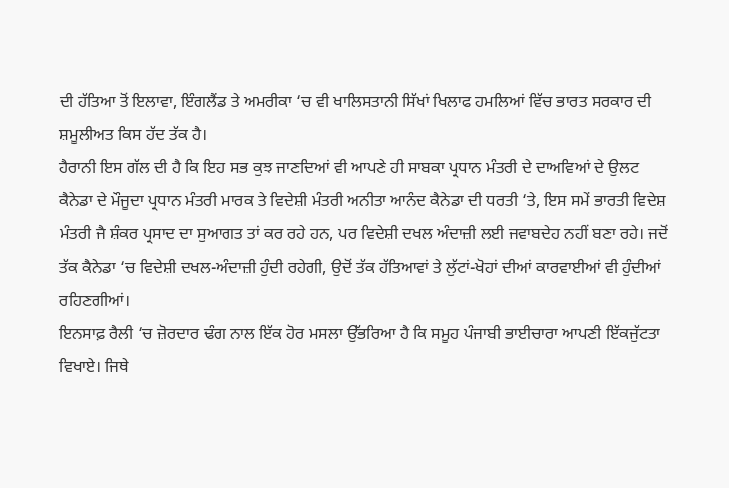ਦੀ ਹੱਤਿਆ ਤੋਂ ਇਲਾਵਾ, ਇੰਗਲੈਂਡ ਤੇ ਅਮਰੀਕਾ ‘ਚ ਵੀ ਖਾਲਿਸਤਾਨੀ ਸਿੱਖਾਂ ਖਿਲਾਫ ਹਮਲਿਆਂ ਵਿੱਚ ਭਾਰਤ ਸਰਕਾਰ ਦੀ ਸ਼ਮੂਲੀਅਤ ਕਿਸ ਹੱਦ ਤੱਕ ਹੈ।
ਹੈਰਾਨੀ ਇਸ ਗੱਲ ਦੀ ਹੈ ਕਿ ਇਹ ਸਭ ਕੁਝ ਜਾਣਦਿਆਂ ਵੀ ਆਪਣੇ ਹੀ ਸਾਬਕਾ ਪ੍ਰਧਾਨ ਮੰਤਰੀ ਦੇ ਦਾਅਵਿਆਂ ਦੇ ਉਲਟ ਕੈਨੇਡਾ ਦੇ ਮੌਜੂਦਾ ਪ੍ਰਧਾਨ ਮੰਤਰੀ ਮਾਰਕ ਤੇ ਵਿਦੇਸ਼ੀ ਮੰਤਰੀ ਅਨੀਤਾ ਆਨੰਦ ਕੈਨੇਡਾ ਦੀ ਧਰਤੀ ‘ਤੇ, ਇਸ ਸਮੇਂ ਭਾਰਤੀ ਵਿਦੇਸ਼ ਮੰਤਰੀ ਜੈ ਸ਼ੰਕਰ ਪ੍ਰਸਾਦ ਦਾ ਸੁਆਗਤ ਤਾਂ ਕਰ ਰਹੇ ਹਨ, ਪਰ ਵਿਦੇਸ਼ੀ ਦਖਲ ਅੰਦਾਜ਼ੀ ਲਈ ਜਵਾਬਦੇਹ ਨਹੀਂ ਬਣਾ ਰਹੇ। ਜਦੋਂ ਤੱਕ ਕੈਨੇਡਾ ‘ਚ ਵਿਦੇਸ਼ੀ ਦਖਲ-ਅੰਦਾਜ਼ੀ ਹੁੰਦੀ ਰਹੇਗੀ, ਉਦੋਂ ਤੱਕ ਹੱਤਿਆਵਾਂ ਤੇ ਲੁੱਟਾਂ-ਖੋਹਾਂ ਦੀਆਂ ਕਾਰਵਾਈਆਂ ਵੀ ਹੁੰਦੀਆਂ ਰਹਿਣਗੀਆਂ।
ਇਨਸਾਫ਼ ਰੈਲੀ ‘ਚ ਜ਼ੋਰਦਾਰ ਢੰਗ ਨਾਲ ਇੱਕ ਹੋਰ ਮਸਲਾ ਉੱਭਰਿਆ ਹੈ ਕਿ ਸਮੂਹ ਪੰਜਾਬੀ ਭਾਈਚਾਰਾ ਆਪਣੀ ਇੱਕਜੁੱਟਤਾ ਵਿਖਾਏ। ਜਿਥੇ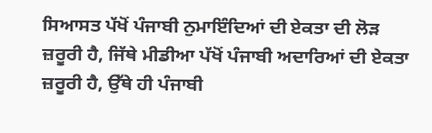ਸਿਆਸਤ ਪੱਖੋਂ ਪੰਜਾਬੀ ਨੁਮਾਇੰਦਿਆਂ ਦੀ ਏਕਤਾ ਦੀ ਲੋੜ ਜ਼ਰੂਰੀ ਹੈ, ਜਿੱਥੇ ਮੀਡੀਆ ਪੱਖੋਂ ਪੰਜਾਬੀ ਅਦਾਰਿਆਂ ਦੀ ਏਕਤਾ ਜ਼ਰੂਰੀ ਹੈ, ਉੱਥੇ ਹੀ ਪੰਜਾਬੀ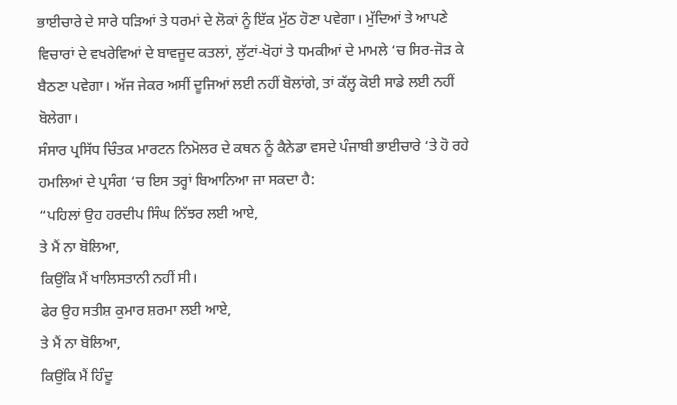ਭਾਈਚਾਰੇ ਦੇ ਸਾਰੇ ਧੜਿਆਂ ਤੇ ਧਰਮਾਂ ਦੇ ਲੋਕਾਂ ਨੂੰ ਇੱਕ ਮੁੱਠ ਹੋਣਾ ਪਵੇਗਾ। ਮੁੱਦਿਆਂ ਤੇ ਆਪਣੇ ਵਿਚਾਰਾਂ ਦੇ ਵਖਰੇਵਿਆਂ ਦੇ ਬਾਵਜੂਦ ਕਤਲਾਂ, ਲੁੱਟਾਂ-ਖੋਹਾਂ ਤੇ ਧਮਕੀਆਂ ਦੇ ਮਾਮਲੇ ‘ਚ ਸਿਰ-ਜੋੜ ਕੇ ਬੈਠਣਾ ਪਵੇਗਾ। ਅੱਜ ਜੇਕਰ ਅਸੀਂ ਦੂਜਿਆਂ ਲਈ ਨਹੀਂ ਬੋਲਾਂਗੇ, ਤਾਂ ਕੱਲ੍ਹ ਕੋਈ ਸਾਡੇ ਲਈ ਨਹੀਂ ਬੋਲੇਗਾ।
ਸੰਸਾਰ ਪ੍ਰਸਿੱਧ ਚਿੰਤਕ ਮਾਰਟਨ ਨਿਮੋਲਰ ਦੇ ਕਥਨ ਨੂੰ ਕੈਨੇਡਾ ਵਸਦੇ ਪੰਜਾਬੀ ਭਾਈਚਾਰੇ ‘ਤੇ ਹੋ ਰਹੇ ਹਮਲਿਆਂ ਦੇ ਪ੍ਰਸੰਗ ‘ਚ ਇਸ ਤਰ੍ਹਾਂ ਬਿਆਨਿਆ ਜਾ ਸਕਦਾ ਹੈ:
“ਪਹਿਲਾਂ ਉਹ ਹਰਦੀਪ ਸਿੰਘ ਨਿੱਝਰ ਲਈ ਆਏ,
ਤੇ ਮੈਂ ਨਾ ਬੋਲਿਆ,
ਕਿਉਂਕਿ ਮੈਂ ਖਾਲਿਸਤਾਨੀ ਨਹੀਂ ਸੀ।
ਫੇਰ ਉਹ ਸਤੀਸ਼ ਕੁਮਾਰ ਸ਼ਰਮਾ ਲਈ ਆਏ,
ਤੇ ਮੈਂ ਨਾ ਬੋਲਿਆ,
ਕਿਉਂਕਿ ਮੈਂ ਹਿੰਦੂ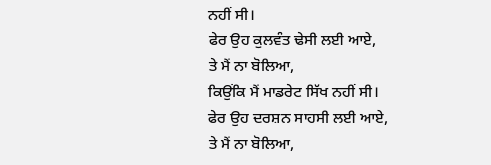ਨਹੀਂ ਸੀ।
ਫੇਰ ਉਹ ਕੁਲਵੰਤ ਢੇਸੀ ਲਈ ਆਏ,
ਤੇ ਮੈਂ ਨਾ ਬੋਲਿਆ,
ਕਿਉਂਕਿ ਮੈਂ ਮਾਡਰੇਟ ਸਿੱਖ ਨਹੀਂ ਸੀ।
ਫੇਰ ਉਹ ਦਰਸ਼ਨ ਸਾਹਸੀ ਲਈ ਆਏ,
ਤੇ ਮੈਂ ਨਾ ਬੋਲਿਆ,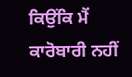ਕਿਉਂਕਿ ਮੈਂ ਕਾਰੋਬਾਰੀ ਨਹੀਂ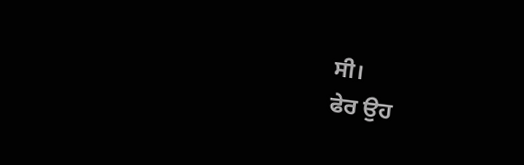ਸੀ।
ਫੇਰ ਉਹ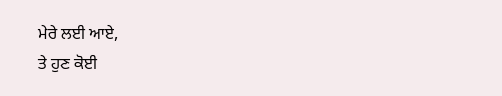ਮੇਰੇ ਲਈ ਆਏ,
ਤੇ ਹੁਣ ਕੋਈ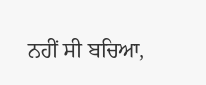ਨਹੀਂ ਸੀ ਬਚਿਆ,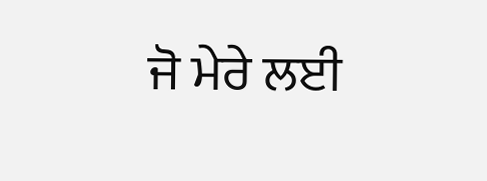ਜੋ ਮੇਰੇ ਲਈ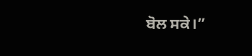ਬੋਲ ਸਕੇ।”